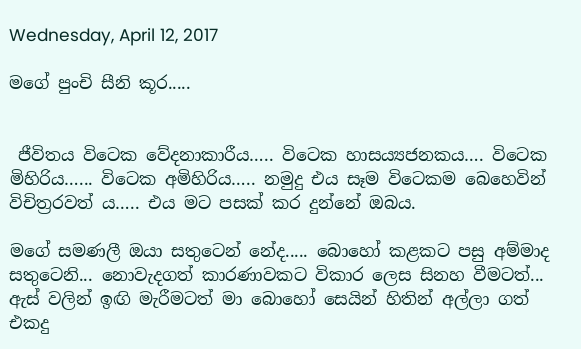Wednesday, April 12, 2017

මගේ පුංචි සීනි කූර.....


 ජීවිතය විටෙක වේදනාකාරීය….. විටෙක හාස‍‍ය්‍යජනකය…. විටෙක මිහිරිය…... විටෙක අමිහිරිය….. නමුදු එය සෑම විටෙකම බෙහෙවින් විචිත්‍රරවත්‍ ය….. එය මට පසක් කර දුන්නේ ඔබය.

මගේ සමණලී ඔයා සතුටෙන් නේද..... බොහෝ කළකට පසු අම්මාද සතුටෙනි... නොවැදගත් කාරණාවකට විකාර ලෙස සිනහ වීමටත්... ඇස් වලින් ඉඟි මැරීමටත් මා බොහෝ සෙයින් හිතින් අල්ලා ගත් එකදු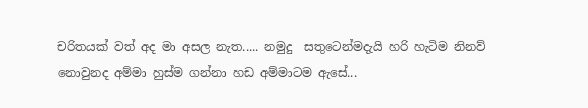චරිතයක් වත් අද මා අසල නැත..... නමුදු  සතුටෙන්මදැයි හරි හැටිම නිනව් නොවුනද අම්මා හුස්ම ගන්නා හඩ අම්මාටම ඇසේ...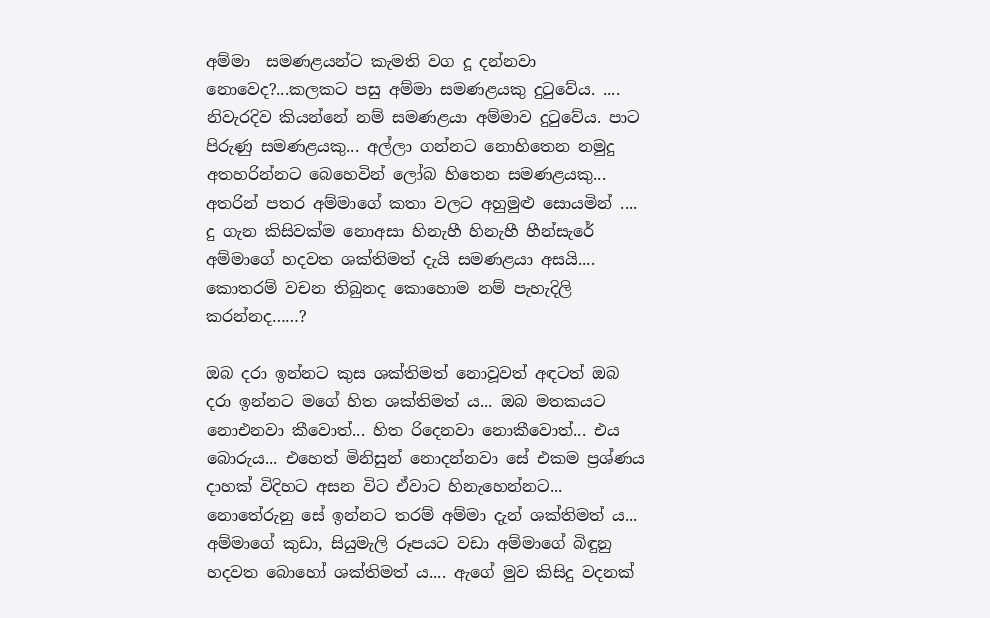අම්මා  සමණළයන්ට කැමති වග දූ දන්නවා නොවෙද?...කලකට පසු අම්මා සමණළයකු දුටුවේ‍ය. .... නිවැරදිව කියන්නේ නම් සමණළයා අම්මාව දුටුවේ‍ය. පාට පිරුණු සමණළයකු... අල්ලා ගන්නට නොහිතෙන නමුදු අතහරින්නට බෙහෙවින් ලෝබ හිතෙන සමණළයකු... අතරින් පතර අම්මාගේ කතා වලට අහුමුළු සොයමින් .... දු ගැන කිසිවක්ම නොඅසා හිනැහී හිනැහී හීන්සැරේ අම්මාගේ හදවත ශක්තිමත් දැයි සමණළයා අසයි.... කොතරම් වචන තිබුනද කොහොම නම් පැහැදිලි කරන්නද……?

ඔබ දරා ඉන්නට කුස ශක්තිමත් නොවූවත් අඳටත් ඔබ දරා ඉන්නට මගේ හිත ශක්තිමත්‍ ය... ඔබ මතකයට නොඑනවා කීවොත්... හිත රිදෙනවා නොකීවොත්... එය බොරුය... එහෙත් මිනිසුන් නොදන්නවා සේ එකම ප්‍රශ්ණය දාහක් විදිහට අසන විට ඒවාට හිනැහෙන්නට... නොතේ‍රුනු සේ ඉන්නට තරම් අම්මා දැන් ශක්තිමත්‍ ය... අම්මාගේ කුඩා, සියුමැලි රූපයට වඩා අම්මාගේ බිඳුනු හදවත බොහෝ ශක්තිමත් ය.... ඇගේ මුව කිසිදු වදනක්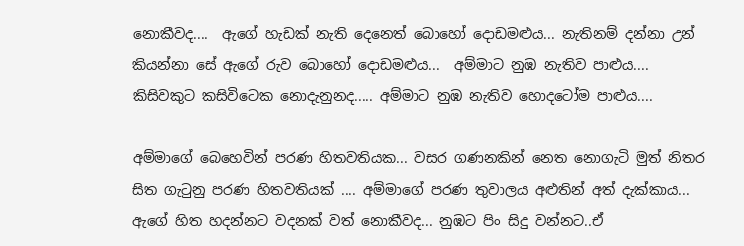නොකීවද....  ඇගේ හැඩක් නැති දෙනෙත් බොහෝ දොඩමළුය... නැතිනම් දන්නා උන් කියන්නා සේ ඇගේ රුව බොහෝ දොඩමළුය...  අම්මාට නුඹ නැතිව පාළුය.... කිසිවකුට කසිවිටෙක නොදැනුනද..... අම්මාට නුඹ නැතිව හොදටෝම පාළුය....

අම්මාගේ බෙහෙවින් පරණ හිතවතියක... වසර ගණනකින් නෙත නොගැටි මුත් නිතර සිත ගැටුනු පරණ හිතවතියක් .... අම්මාගේ පරණ තුවාලය අළුතින් අත් දැක්කාය... ඇගේ හිත හදන්නට වදනක් වත් නොකීවද... නුඹට පිං සිදු වන්නට..ඒ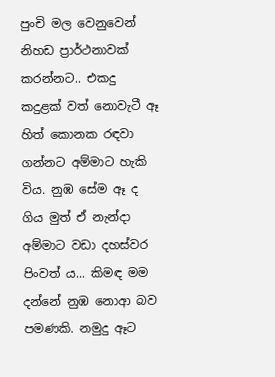පුංචි මල වෙනුවෙන් නිහඩ ප්‍රාර්ථනාවක් කරන්නට.. එකදු කදුළක් වත් නොවැටී ඈ හිත් කොනක රඳවා ගන්නට අම්මාට හැකි විය. නුඹ සේම ඈ ද ගිය මුත් ඒ නැන්දා අම්මාට වඩා දහස්වර පිංවත්‍ ය... කිමඳ මම දන්නේ නුඹ නොආ බව පමණකි. නමුදු ඈට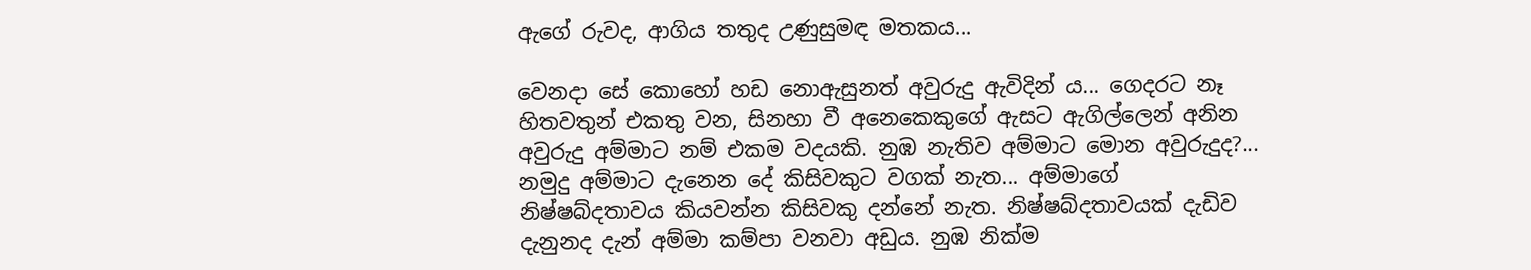ඇගේ රුවද, ආගිය තතුද උණුසුමඳ මතකය...

වෙනදා සේ කොහෝ හඩ නොඇසුනත් අවුරුදු ඇවිදින්‍ ය... ගෙදරට නෑ හිතවතුන් එකතු වන, සිනහා වී අනෙකෙකුගේ ඇසට ඇගිල්ලෙන් අනින අවුරුදු අම්මාට නම් එකම වදයකි. නුඹ නැතිව අම්මාට මොන අවුරුදුද?... නමුදු අම්මාට දැනෙන දේ කිසිවකුට වගක් නැත... අම්මාගේ නිෂ්‍ෂබ්දතාවය කියවන්න කිසිවකු දන්නේ නැත. නිෂ්‍ෂබ්දතාවයක් දැඩිව දැනුනද දැන් අම්මා කම්පා වනවා අඩුය. නුඹ නික්ම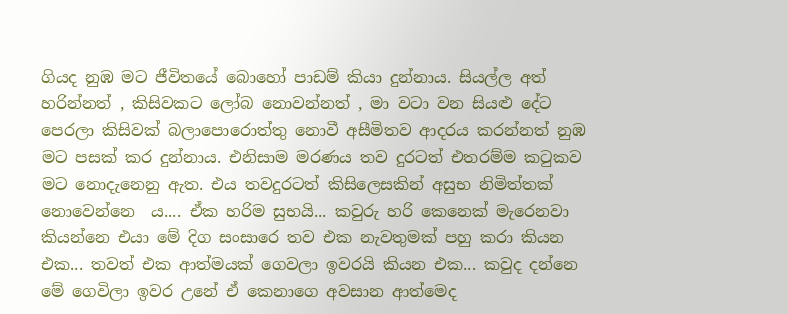ගියද නුඹ මට ජීවිතයේ බොහෝ පාඩම් කියා දුන්නාය. සියල්ල අත් හරින්නත් , කිසිවකට ලෝබ නොවන්නත් , මා වටා වන සියළු දේට පෙරලා කිසිවක් බලාපොරොත්තු නොවී අසීමිතව ආදරය කරන්නත් නුඹ මට පසක් කර දුන්නාය. එනිසාම මරණය තව දුරටත් එතරම්ම කටුකව මට නොදැනෙනු ඇත. එය තවදුරටත් කිසිලෙසකින් අසුභ නිමිත්තක් නොවෙන්නෙ  ය.... ඒක හරිම සුභයි... කවුරු හරි කෙනෙක් මැරෙනවා කියන්නෙ එයා මේ දිග සංසාරෙ තව එක නැවතුමක් පහු කරා කියන එක... තවත් එක ආත්මයක් ගෙවලා ඉවරයි කියන එක... කවුද දන්නෙ මේ ගෙවිලා ඉවර උනේ ඒ කෙනාගෙ අවසාන ආත්මෙද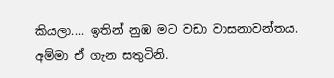කියලා.... ඉතින් නුඹ මට වඩා වාසනාවන්තය. අම්මා ඒ ගැන සතුටිනි.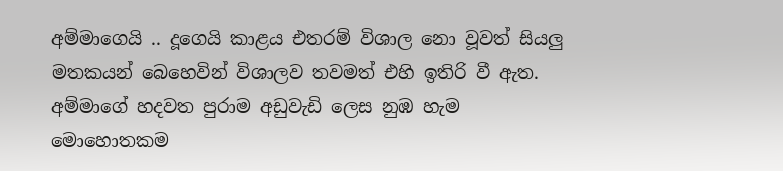අම්මාගෙයි .. දූගෙයි කාළය එතරම් විශාල නො වූවත් සියලු මතකයන් බෙහෙවින් විශාලව තවමත් එහි ඉතිරි වී ඇත. අම්මාගේ හදවත පුරාම අඩුවැඩි ලෙස නුඹ හැම මොහොතකම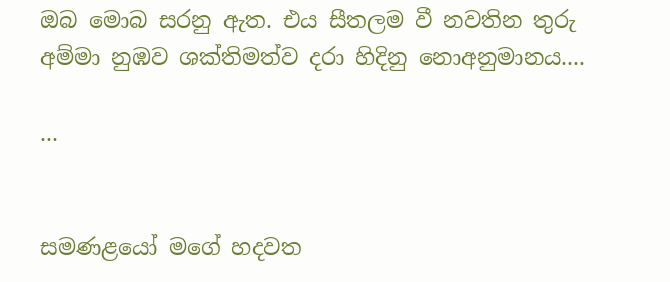ඔබ මොබ සරනු ඇත. එය සීතලම වී නවතින තුරු අම්මා නුඹව ශක්තිමත්ව දරා හිදිනු නොඅනුමානය....

...


සමණළයෝ මගේ හදවත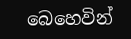බෙහෙවින්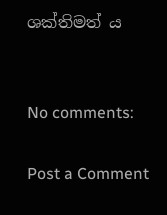ශක්තිමත්‍ ය


No comments:

Post a Comment